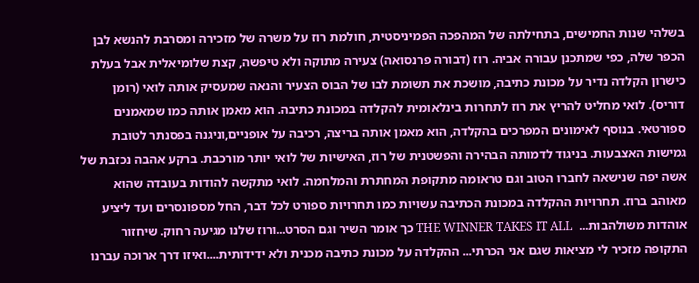בשלהי שנות החמישים, בתחילתה של המהפכה הפמיניסטית, חולמת רוז על משרה של מזכירה ומסרבת להנשא לבן הכפר שלה, כפי שמתכנן עבורה אביה. רוז (דבורה פרנסואה) צעירה מתוקה ולא טיפשה, קצת שלומיאלית אבל בעלת כישרון הקלדה נדיר על מכונת כתיבה, מושכת את תשומת לבו של הבוס הצעיר והנאה שמעסיק אותה לואי (רומן דוריס). לואי מחליט להריץ את רוז לתחרות בינלאומית להקלדה במכונת כתיבה. הוא מאמן אותה כמו שמאמנים ספורטאי. בנוסף לאימונים המפרכים בהקלדה, הוא מאמן אותה בריצה, רכיבה על אופניים,וניגנה בפסנתר לטובת גמישות האצבעות. בניגוד לדמותה הבהירה והפשטנית של רוז, האישיות של לואי יותר מורכבת. ברקע אהבה נכזבת של אשה יפה שנישאה לחברו הטוב וגם טראומה מתקופת המחתרת והמלחמה. לואי מתקשה להודות בעובדה שהוא מאוהב ברוז. תחרויות ההקלדה במכונת הכתיבה עשויות כמו תחרויות ספורט לכל דבר, החל מספונסרים ועד ליציע אוהדות משולהבות...  THE WINNER TAKES IT ALL כך אומר השיר וגם הסרט...ורוז שלנו מגיעה רחוק. שיחזור התקופה מזכיר לי מציאות שגם אני הכרתי... ההקלדה על מכונת כתיבה מכנית ולא ידידותית....ואיזו דרך ארוכה עברנו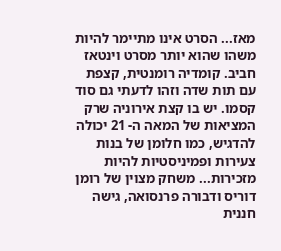מאז... הסרט אינו מתיימר להיות משהו שהוא יותר מסרט וינטאז חביב. קומדיה רומנטית, קצפת עם תות שדה וזהו לדעתי גם סוד קסמו. יש בו קצת אירוניה שרק המציאות של המאה ה- 21 יכולה להדגיש, כמו חלומן של בנות צעירות ופמיניסטיות להיות מזכירות... משחק מצוין של רומן דוריס ודבורה פרנסואה, גישה חננית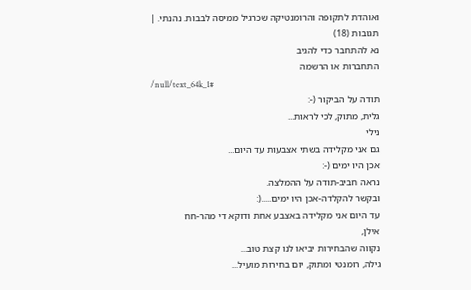ואוהדת לתקופה והרומנטיקה שכרגיל ממיסה לבבות. נהנתי. |
תגובות (18)
נא להתחבר כדי להגיב
התחברות או הרשמה
/null/text_64k_1#
תודה על הביקור (-:
גלית, מתוק, לכי לראות...
נילי
גם אני מקלידה בשתי אצבעות עד היום...
אכן היו ימים (-:
נראה חביב-תודה על ההמלצה.
ובקשר להקלדה-אכן היו ימים.....(:
עד היום אני מקלידה באצבע אחת ודוקא די מהר-חח
אילן,
נקווה שהבחירות יביאו לנו קצת טוב...
גילה, רומנטי ומתוק, יום בחירות מועיל...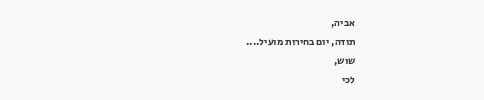אביה,
תודה, יום בחירות מועיל....
שוש,
לכי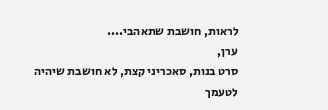לראות, חושבת שתאהבי....
ערן,
סרט בנות, סאכריני קצת, לא חושבת שיהיה לטעמך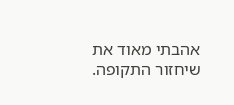אהבתי מאוד את שיחזור התקופה.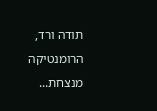תודה ורד, הרומנטיקה מנצחת...